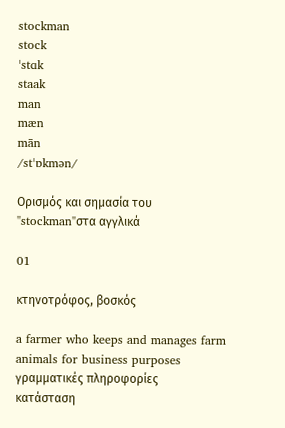stockman
stock
ˈstɑk
staak
man
mæn
mān
/stˈɒkmən/

Ορισμός και σημασία του "stockman"στα αγγλικά

01

κτηνοτρόφος, βοσκός

a farmer who keeps and manages farm animals for business purposes
γραμματικές πληροφορίες
κατάσταση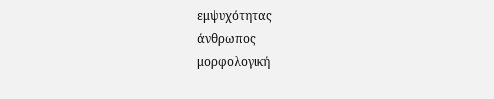εμψυχότητας
άνθρωπος
μορφολογική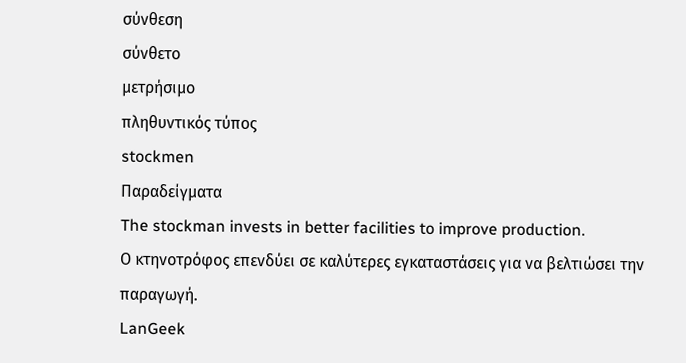σύνθεση
σύνθετο
μετρήσιμο
πληθυντικός τύπος
stockmen
Παραδείγματα
The stockman invests in better facilities to improve production.
Ο κτηνοτρόφος επενδύει σε καλύτερες εγκαταστάσεις για να βελτιώσει την παραγωγή.
LanGeek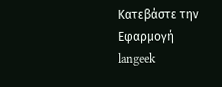Κατεβάστε την Εφαρμογή
langeek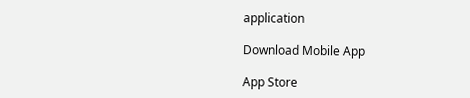application

Download Mobile App

App Store